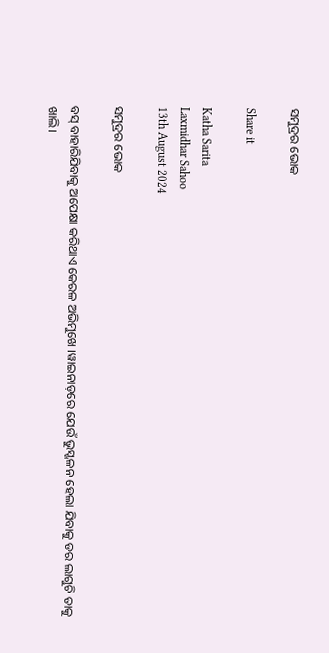ସମୁଦ୍ରର ଭୋକ

Share it

Katha Sarita
Laxmidhar Sahoo
13th August 2024

ସମୁଦ୍ରର ଭୋକ

ବସ୍ ବାହାରିଯିବାକୁ ଅପେକ୍ଷା କରିଥାଏ କେରଳ ଅଭିମୁଖେ ।ୱାଇନାଡ଼ରେ ଯେଉଁ ଭୁସ୍ଖଳନ ହେଲା ଯିବାକୁ ଡର ଲାଗୁଚି ତାକୁ ଖାଲି।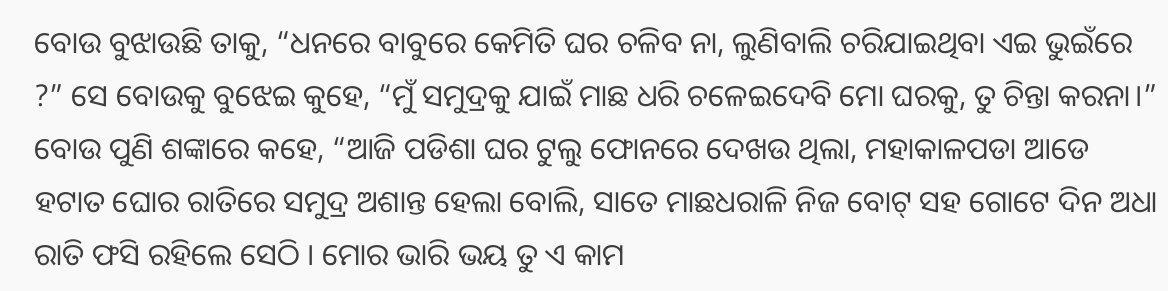ବୋଉ ବୁଝାଉଛି ତାକୁ, “ଧନରେ ବାବୁରେ କେମିତି ଘର ଚଳିବ ନା, ଲୁଣିବାଲି ଚରିଯାଇଥିବା ଏଇ ଭୁଇଁରେ ?” ସେ ବୋଉକୁ ବୁଝେଇ କୁହେ, “ମୁଁ ସମୁଦ୍ରକୁ ଯାଇଁ ମାଛ ଧରି ଚଳେଇଦେବି ମୋ ଘରକୁ, ତୁ ଚିନ୍ତା କରନା।” ବୋଉ ପୁଣି ଶଙ୍କାରେ କହେ, “ଆଜି ପଡିଶା ଘର ଟୁଲୁ ଫୋନରେ ଦେଖଉ ଥିଲା, ମହାକାଳପଡା ଆଡେ ହଟାତ ଘୋର ରାତିରେ ସମୁଦ୍ର ଅଶାନ୍ତ ହେଲା ବୋଲି, ସାତେ ମାଛଧରାଳି ନିଜ ବୋଟ୍ ସହ ଗୋଟେ ଦିନ ଅଧା ରାତି ଫସି ରହିଲେ ସେଠି । ମୋର ଭାରି ଭୟ ତୁ ଏ କାମ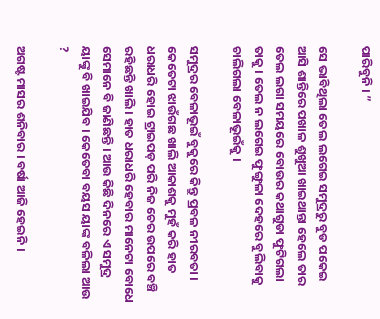ପାରିବୁନି । ”

ସେ ଭାବିଥିଲା ତେଲ ଲଗେଇ ସମୁଦ୍ରରୁ ବୁଡ ପକେଇ ଆସି ଶାନ୍ତିରେ ପଖାଳ ଶୁଖୁଆ ଖାଇଥାନ୍ତା ହେଲେ ତାର ତେଲ ଲଗା ସମୟରେ ବୋଉର କଥାଗୁଡା ଫୁଟିଗଲା ତାକୁ । ତେଲ ନ ଲଗେଇ ଫୁଙ୍ଗୁଳା ଦେହରେ ବୁଲିବାକୁ ଚାଲିଗଲା ବେଳାଭୂଇଁକୁ ।

ସମୁଦ୍ରର ବେଳାଭୂଇଁ ବୁକୁରେ କିନ୍ତୁ ପ୍ରବଳ ନୀରବତା । କେତେଟା ଝାଉଁଗଛ ଖାଲି ଆକାଶକୁ ମୁହଁ କରି ହାତ ଧରାଧରି ହୋଇ ଟ୍ରାଇପଡ଼ ପରି ନିଜ ଚେର ଉପରେ ବଞ୍ଚି ରହିଛନ୍ତି ଖାଲି । ହାତ ଧରାଧରି ହେବାର ମାନେଟା ବୋଧେ ସେମାନେ ବି ଜାଣିଛନ୍ତି । ଆଉ କିଛି ଦିନରେ ଏ ସମୁଦ୍ର ୟାଙ୍କୁ ବି ଖାଇଯିବ । କେତେବା ବୟସ ୟାଙ୍କ ବଳିଲା ଆଉ ?

ଅଗଷ୍ଟ ମାସର ଶନିବାର । ବର୍ଷା ଆଜି ହେଇନି ।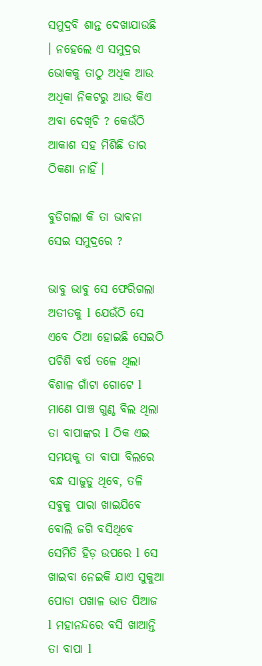ସମୁଦ୍ରବି ଶାନ୍ତ ଦେଖାଯାଉଛି । ନହେଲେ ଏ ସମୁଦ୍ରର ଭୋକକୁ ତାଠୁ ଅଧିକ ଆଉ ଅଧିକା ନିକଟରୁ ଆଉ କିଏ ଅବା ଦେଖିଚି ? କେଉଁଠି ଆକାଶ ସହ ମିଶିଛି ତାର ଠିକଣା ନାହିଁ ।

ବୁଡିଗଲା କି ତା ଭାବନା ସେଇ ସମୁଦ୍ରରେ ?

ଭାବୁ ଭାବୁ ସେ ଫେରିଗଲା ଅତୀତକୁ l ଯେଉଁଠି ସେ ଏବେ ଠିଆ ହୋଇଛି ସେଇଠି ପଚିଶି ବର୍ଷ ତଳେ ଥିଲା ବିଶାଳ ଗାଁଟା ଗୋଟେ l ମାଣେ ପାଞ୍ଚ ଗୁଣ୍ଠ ବିଲ ଥିଲା ତା ବାପାଙ୍କର l ଠିକ ଏଇ ସମୟକୁ ତା ବାପା ବିଲରେ ବନ୍ଧ ସାଜୁଡୁ ଥିବେ, ତଳି ସବୁକୁ ପାରା ଖାଇଯିବେ ବୋଲି ଜଗି ବସିଥିବେ ସେମିତି ହିଡ଼ ଉପରେ l ସେ ଖାଇବା ନେଇକି ଯାଏ ସୁକୁଆ ପୋଡା ପଖାଳ ଭାତ ପିଆଜ l ମହାନନ୍ଦରେ ବସି ଖାଆନ୍ତି ତା ବାପା l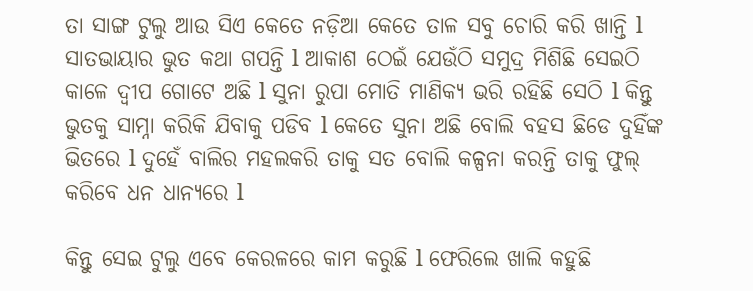ତା ସାଙ୍ଗ ଟୁଲୁ ଆଉ ସିଏ କେତେ ନଡ଼ିଆ କେତେ ତାଳ ସବୁ ଚୋରି କରି ଖାନ୍ତି l ସାତଭାୟାର ଭୁତ କଥା ଗପନ୍ତି l ଆକାଶ ଠେଇଁ ଯେଉଁଠି ସମୁଦ୍ର ମିଶିଛି ସେଇଠି କାଳେ ଦ୍ବୀପ ଗୋଟେ ଅଛି l ସୁନା ରୁପା ମୋତି ମାଣିକ୍ୟ ଭରି ରହିଛି ସେଠି l କିନ୍ତୁ ଭୁତକୁ ସାମ୍ନା କରିକି ଯିବାକୁ ପଡିବ l କେତେ ସୁନା ଅଛି ବୋଲି ବହସ ଛିଡେ ଦୁହିଁଙ୍କ ଭିତରେ l ଦୁହେଁ ବାଲିର ମହଲକରି ତାକୁ ସତ ବୋଲି କଳ୍ପନା କରନ୍ତି ତାକୁ ଫୁଲ୍ କରିବେ ଧନ ଧାନ୍ୟରେ l

କିନ୍ତୁ ସେଇ ଟୁଲୁ ଏବେ କେରଳରେ କାମ କରୁଛି l ଫେରିଲେ ଖାଲି କହୁଛି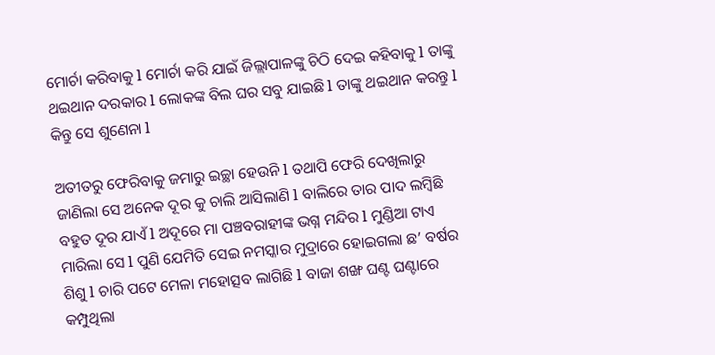ମୋର୍ଚା କରିବାକୁ l ମୋର୍ଚା କରି ଯାଇଁ ଜିଲ୍ଲାପାଳଙ୍କୁ ଚିଠି ଦେଇ କହିବାକୁ l ତାଙ୍କୁ ଥଇଥାନ ଦରକାର l ଲୋକଙ୍କ ବିଲ ଘର ସବୁ ଯାଇଛି l ତାଙ୍କୁ ଥଇଥାନ କରନ୍ତୁ l କିନ୍ତୁ ସେ ଶୁଣେନା l

ଅତୀତରୁ ଫେରିବାକୁ ଜମାରୁ ଇଚ୍ଛା ହେଉନି l ତଥାପି ଫେରି ଦେଖିଲାରୁ ଜାଣିଲା ସେ ଅନେକ ଦୂର କୁ ଚାଲି ଆସିଲାଣି l ବାଲିରେ ତାର ପାଦ ଲମ୍ବିଛି ବହୁତ ଦୂର ଯାଏଁ l ଅଦୂରେ ମା ପଞ୍ଚବରାହୀଙ୍କ ଭଗ୍ନ ମନ୍ଦିର l ମୁଣ୍ଡିଆ ଟାଏ ମାରିଲା ସେ l ପୁଣି ଯେମିତି ସେଇ ନମସ୍କାର ମୁଦ୍ରାରେ ହୋଇଗଲା ଛ’ ବର୍ଷର ଶିଶୁ l ଚାରି ପଟେ ମେଳା ମହୋତ୍ସବ ଲାଗିଛି l ବାଜା ଶଙ୍ଖ ଘଣ୍ଟ ଘଣ୍ଟାରେ କମ୍ପୁଥିଲା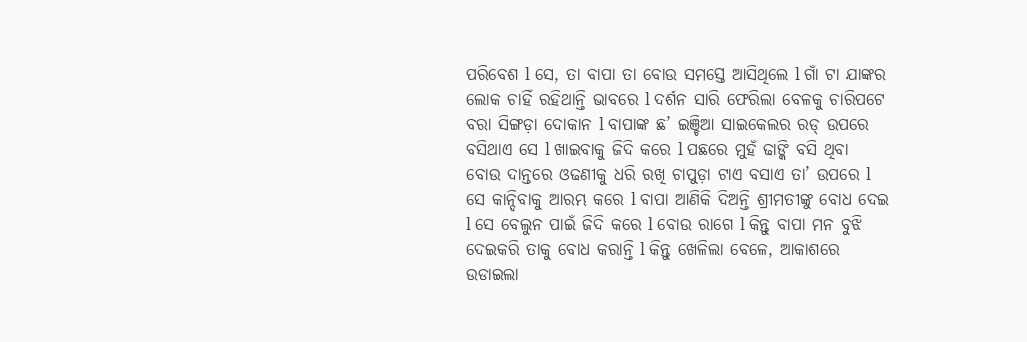ପରିବେଶ l ସେ, ତା ବାପା ତା ବୋଉ ସମସ୍ତେ ଆସିଥିଲେ l ଗାଁ ଟା ଯାଙ୍କର ଲୋକ ଚାହିଁ ରହିଥାନ୍ତି ଭାବରେ l ଦର୍ଶନ ସାରି ଫେରିଲା ବେଳକୁ ଚାରିପଟେ ବରା ସିଙ୍ଗଡ଼ା ଦୋକାନ l ବାପାଙ୍କ ଛ’ ଇଞ୍ଚିଆ ସାଇକେଲର ରଡ୍ ଉପରେ ବସିଥାଏ ସେ l ଖାଇବାକୁ ଜିଦି କରେ l ପଛରେ ମୁହଁ ଢାଙ୍କି ବସି ଥିବା ବୋଉ ଦାନ୍ତରେ ଓଢଣୀକୁ ଧରି ରଖି ଚାପୁଡ଼ା ଟାଏ ବସାଏ ତା’ ଉପରେ l ସେ କାନ୍ଦିବାକୁ ଆରମ୍ଭ କରେ l ବାପା ଆଣିକି ଦିଅନ୍ତି ଶ୍ରୀମତୀଙ୍କୁ ବୋଧ ଦେଇ l ସେ ବେଲୁନ ପାଇଁ ଜିଦି କରେ l ବୋଉ ରାଗେ l କିନ୍ତୁ ବାପା ମନ ବୁଝି ଦେଇକରି ତାକୁ ବୋଧ କରାନ୍ତି l କିନ୍ତୁ ଖେଳିଲା ବେଳେ, ଆକାଶରେ ଉଡାଇଲା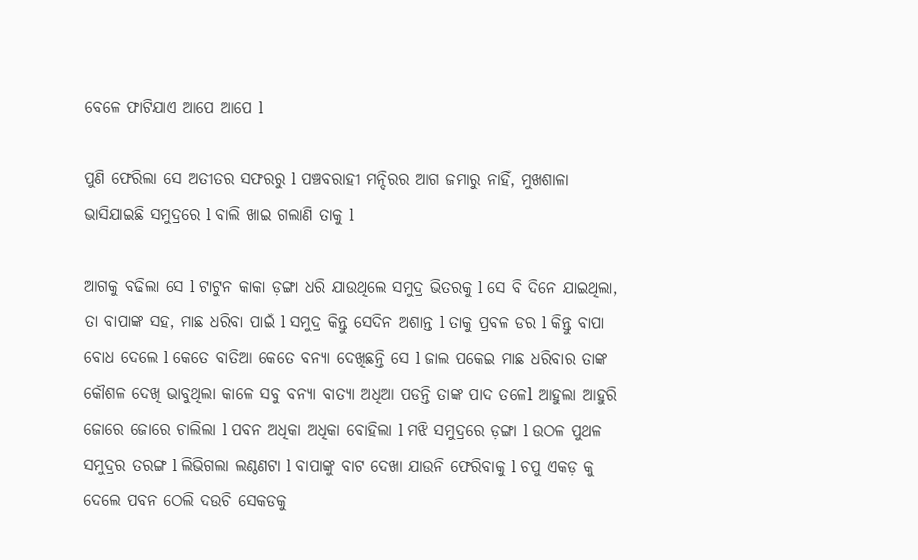ବେଳେ ଫାଟିଯାଏ ଆପେ ଆପେ l

ପୁଣି ଫେରିଲା ସେ ଅତୀତର ସଫରରୁ l ପଞ୍ଚବରାହୀ ମନ୍ଦିରର ଆଗ ଜମାରୁ ନାହିଁ, ମୁଖଶାଳା ଭାସିଯାଇଛି ସମୁଦ୍ରରେ l ବାଲି ଖାଇ ଗଲାଣି ତାକୁ l

ଆଗକୁ ବଢିଲା ସେ l ଟାଟୁନ କାକା ଡ଼ଙ୍ଗା ଧରି ଯାଉଥିଲେ ସମୁଦ୍ର ଭିତରକୁ l ସେ ବି ଦିନେ ଯାଇଥିଲା, ତା ବାପାଙ୍କ ସହ, ମାଛ ଧରିବା ପାଇଁ l ସମୁଦ୍ର କିନ୍ତୁ ସେଦିନ ଅଶାନ୍ତ l ତାକୁ ପ୍ରବଳ ଡର l କିନ୍ତୁ ବାପା ବୋଧ ଦେଲେ l କେତେ ବାତିଆ କେତେ ବନ୍ୟା ଦେଖିଛନ୍ତି ସେ l ଜାଲ ପକେଇ ମାଛ ଧରିବାର ତାଙ୍କ କୌଶଳ ଦେଖି ଭାବୁଥିଲା କାଳେ ସବୁ ବନ୍ୟା ବାତ୍ୟା ଅଧିଆ ପଡନ୍ତି ତାଙ୍କ ପାଦ ତଳେl ଆହୁଲା ଆହୁରି ଜୋରେ ଜୋରେ ଚାଲିଲା l ପବନ ଅଧିକା ଅଧିକା ବୋହିଲା l ମଝି ସମୁଦ୍ରରେ ଡ଼ଙ୍ଗା l ଉଠଳ ପୁଥଳ ସମୁଦ୍ରର ତରଙ୍ଗ l ଲିଭିଗଲା ଲଣ୍ଠଣଟା l ବାପାଙ୍କୁ ବାଟ ଦେଖା ଯାଉନି ଫେରିବାକୁ l ଚପୁ ଏକଡ଼ କୁ ଦେଲେ ପବନ ଠେଲି ଦଉଚି ସେକଡକୁ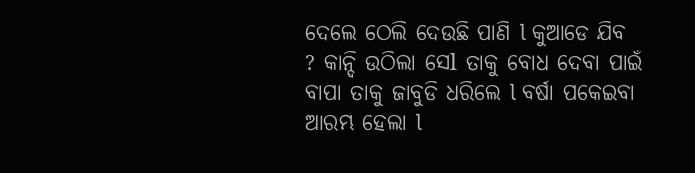ଦେଲେ ଠେଲି ଦେଉଛି ପାଣି l କୁଆଡେ ଯିବ ? କାନ୍ଦି ଉଠିଲା ସେl ତାକୁ ବୋଧ ଦେବା ପାଇଁ ବାପା ତାକୁ ଜାବୁଡି ଧରିଲେ l ବର୍ଷା ପକେଇବା ଆରମ୍ଭ ହେଲା l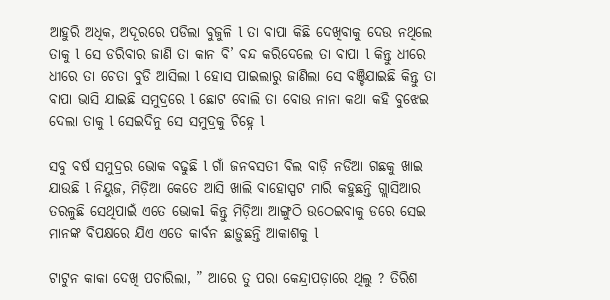ଆହୁରି ଅଧିକ, ଅଦୂରରେ ପଡିଲା ବୁଜୁଳି l ତା ବାପା କିଛି ଦେଖିବାକୁ ଦେଉ ନଥିଲେ ତାକୁ l ସେ ଡରିବାର ଜାଣି ତା କାନ ବି’ ବନ୍ଦ କରିଦେଲେ ତା ବାପା l କିନ୍ତୁ ଧୀରେ ଧୀରେ ତା ଚେତା ବୁଡି ଆସିଲା l ହୋସ ପାଇଲାରୁ ଜାଣିଲା ସେ ବଞ୍ଚିଯାଇଛି କିନ୍ତୁ ତା ବାପା ଭାସି ଯାଇଛି ସମୁଦ୍ରରେ l ଛୋଟ ବୋଲି ତା ବୋଉ ନାନା କଥା କହି ବୁଝେଇ ଦେଲା ତାକୁ l ସେଇଦିନୁ ସେ ସମୁଦ୍ରକୁ ଚିହ୍ନେ l

ସବୁ ବର୍ଷ ସମୁଦ୍ରର ଭୋକ ବଢୁଛି l ଗାଁ ଜନବସତୀ ବିଲ ବାଡ଼ି ନଡିଆ ଗଛକୁ ଖାଇ ଯାଉଛି l ନିୟୁଜ, ମିଡ଼ିଆ କେତେ ଆସି ଖାଲି ବାହୋସ୍ପଟ ମାରି କହୁଛନ୍ତି ଗ୍ଲାସିଆର ତରଳୁଛି ସେଥିପାଇଁ ଏତେ ଭୋକl କିନ୍ତୁ ମିଡ଼ିଆ ଆଙ୍ଗୁଠି ଉଠେଇବାକୁ ଡରେ ସେଇ ମାନଙ୍କ ବିପକ୍ଷରେ ଯିଏ ଏତେ କାର୍ବନ ଛାଡ଼ୁଛନ୍ତି ଆକାଶକୁ l

ଟାଟୁନ କାକା ଦେଖି ପଚାରିଲା, ” ଆରେ ତୁ ପରା କେନ୍ଦ୍ରାପଡ଼ାରେ ଥିଲୁ ? ତିରିଶ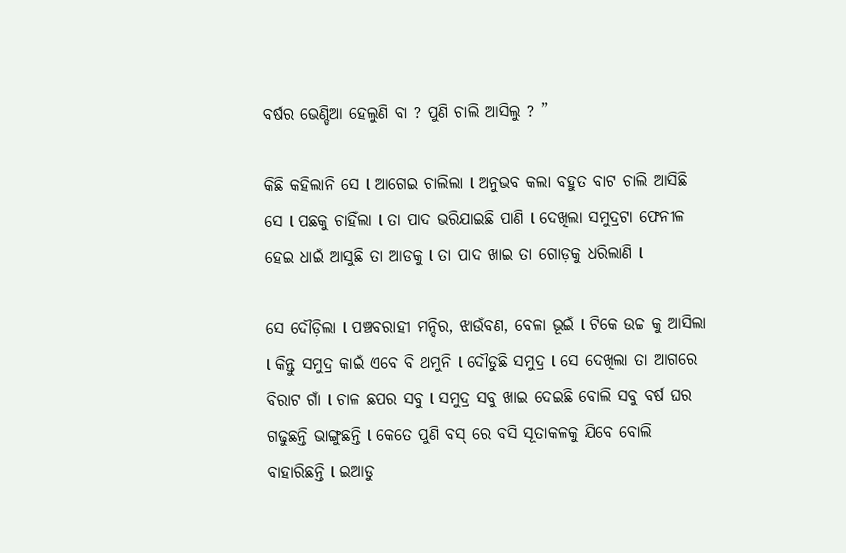ବର୍ଷର ଭେଣ୍ଡିଆ ହେଲୁଣି ବା ? ପୁଣି ଚାଲି ଆସିଲୁ ? ”

କିଛି କହିଲାନି ସେ l ଆଗେଇ ଚାଲିଲା l ଅନୁଭବ କଲା ବହୁତ ବାଟ ଚାଲି ଆସିଛି ସେ l ପଛକୁ ଚାହିଁଲା l ତା ପାଦ ଭରିଯାଇଛି ପାଣି l ଦେଖିଲା ସମୁଦ୍ରଟା ଫେନୀଳ ହେଇ ଧାଇଁ ଆସୁଛି ତା ଆଡକୁ l ତା ପାଦ ଖାଇ ତା ଗୋଡ଼କୁ ଧରିଲାଣି l

ସେ ଦୌଡ଼ିଲା l ପଞ୍ଚବରାହୀ ମନ୍ଦିର, ଝାଉଁବଣ, ବେଳା ଭୂଇଁ l ଟିକେ ଉଚ୍ଚ କୁ ଆସିଲା l କିନ୍ତୁ ସମୁଦ୍ର କାଇଁ ଏବେ ବି ଥମୁନି l ଦୌଡୁଛି ସମୁଦ୍ର l ସେ ଦେଖିଲା ତା ଆଗରେ ବିରାଟ ଗାଁ l ଚାଳ ଛପର ସବୁ l ସମୁଦ୍ର ସବୁ ଖାଇ ଦେଇଛି ବୋଲି ସବୁ ବର୍ଷ ଘର ଗଢୁଛନ୍ତି ଭାଙ୍ଗୁଛନ୍ତି l କେତେ ପୁଣି ବସ୍ ରେ ବସି ସୂତାକଳକୁ ଯିବେ ବୋଲି ବାହାରିଛନ୍ତି l ଇଆଡୁ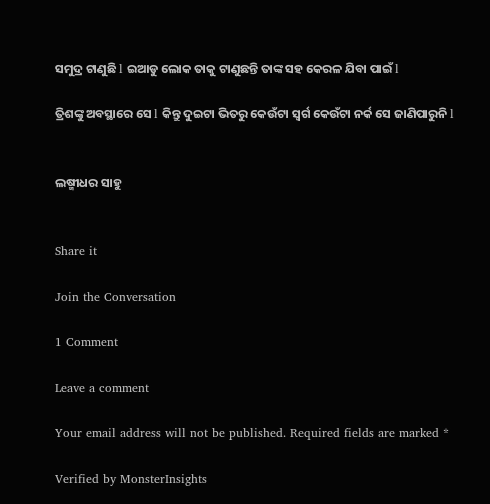ସମୁଦ୍ର ଟାଣୁଛି l ଇଆଡୁ ଲୋକ ତାକୁ ଟାଣୁଛନ୍ତି ତାଙ୍କ ସହ କେରଳ ଯିବା ପାଇଁ l

ତ୍ରିଶଙ୍କୁ ଅବସ୍ଥାରେ ସେ l କିନ୍ତୁ ଦୁଇଟା ଭିତରୁ କେଉଁଟା ସ୍ୱର୍ଗ କେଉଁଟା ନର୍କ ସେ ଜାଣିପାରୁନି l


ଲଷ୍ମୀଧର ସାହୁ


Share it

Join the Conversation

1 Comment

Leave a comment

Your email address will not be published. Required fields are marked *

Verified by MonsterInsights